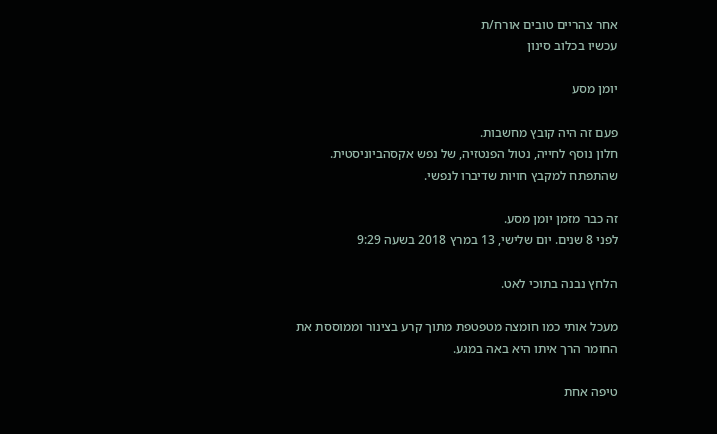אחר צהריים טובים אורח/ת
עכשיו בכלוב סינון

יומן מסע

פעם זה היה קובץ מחשבות.
חלון נוסף לחייה, נטול הפנטזיה, של נפש אקסהביוניסטית.
שהתפתח למקבץ חויות שדיברו לנפשי.

זה כבר מזמן יומן מסע.
לפני 8 שנים. יום שלישי, 13 במרץ 2018 בשעה 9:29

הלחץ נבנה בתוכי לאט.

מעכל אותי כמו חומצה מטפטפת מתוך קרע בצינור וממוססת את החומר הרך איתו היא באה במגע.

טיפה אחת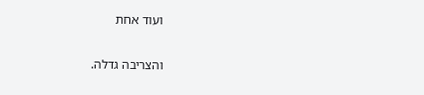ועוד אחת

והצריבה גדלה.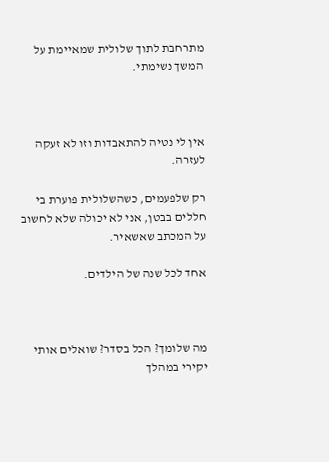מתרחבת לתוך שלולית שמאיימת על המשך נשימתי.



אין לי נטיה להתאבדות וזו לא זעקה לעזרה.

רק שלפעמים, כשהשלולית פוערת בי חללים בבטן, אני לא יכולה שלא לחשוב על המכתב שאשאיר.

אחד לכל שנה של הילדים.



מה שלומך? הכל בסדר? שואלים אותי יקירי במהלך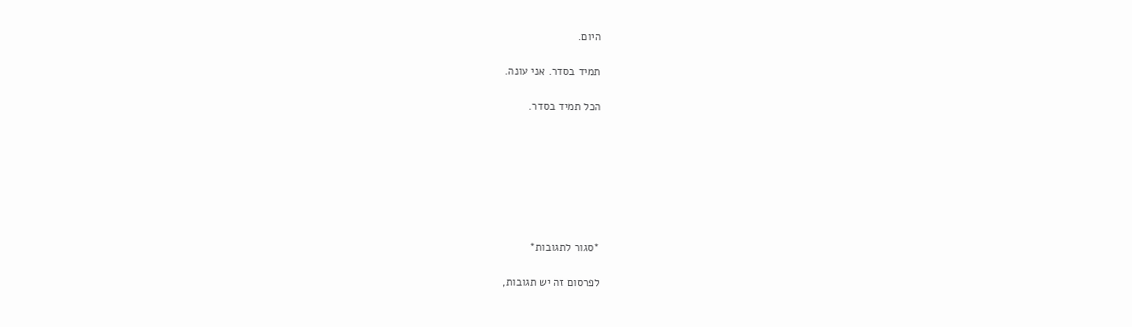היום.

תמיד בסדר. אני עונה.

הכל תמיד בסדר.







*סגור לתגובות*

לפרסום זה יש תגובות,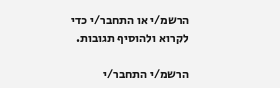הרשמ/י או התחבר/י כדי לקרוא ולהוסיף תגובות.

הרשמ/י התחבר/י